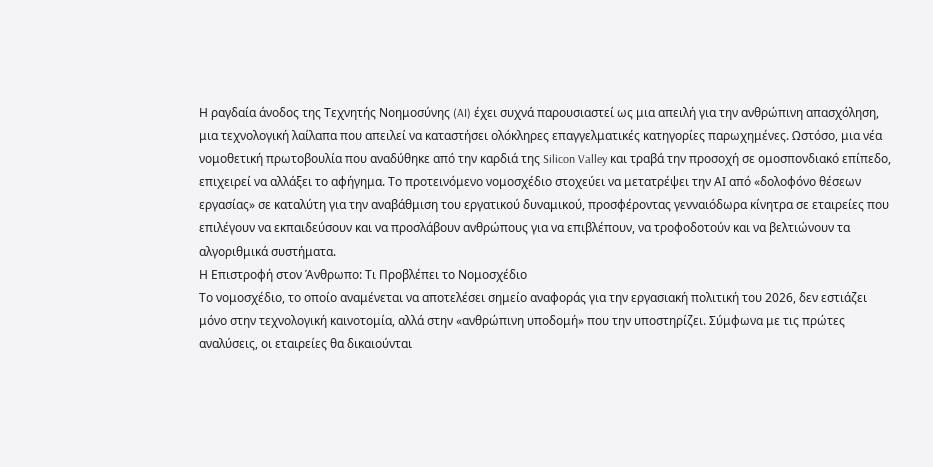Η ραγδαία άνοδος της Τεχνητής Νοημοσύνης (AI) έχει συχνά παρουσιαστεί ως μια απειλή για την ανθρώπινη απασχόληση, μια τεχνολογική λαίλαπα που απειλεί να καταστήσει ολόκληρες επαγγελματικές κατηγορίες παρωχημένες. Ωστόσο, μια νέα νομοθετική πρωτοβουλία που αναδύθηκε από την καρδιά της Silicon Valley και τραβά την προσοχή σε ομοσπονδιακό επίπεδο, επιχειρεί να αλλάξει το αφήγημα. Το προτεινόμενο νομοσχέδιο στοχεύει να μετατρέψει την ΑΙ από «δολοφόνο θέσεων εργασίας» σε καταλύτη για την αναβάθμιση του εργατικού δυναμικού, προσφέροντας γενναιόδωρα κίνητρα σε εταιρείες που επιλέγουν να εκπαιδεύσουν και να προσλάβουν ανθρώπους για να επιβλέπουν, να τροφοδοτούν και να βελτιώνουν τα αλγοριθμικά συστήματα.
Η Επιστροφή στον Άνθρωπο: Τι Προβλέπει το Νομοσχέδιο
Το νομοσχέδιο, το οποίο αναμένεται να αποτελέσει σημείο αναφοράς για την εργασιακή πολιτική του 2026, δεν εστιάζει μόνο στην τεχνολογική καινοτομία, αλλά στην «ανθρώπινη υποδομή» που την υποστηρίζει. Σύμφωνα με τις πρώτες αναλύσεις, οι εταιρείες θα δικαιούνται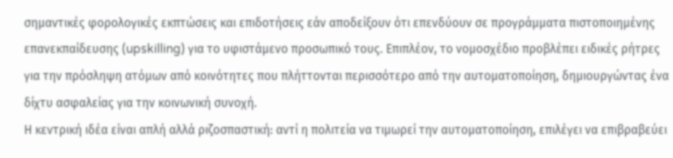σημαντικές φορολογικές εκπτώσεις και επιδοτήσεις εάν αποδείξουν ότι επενδύουν σε προγράμματα πιστοποιημένης επανεκπαίδευσης (upskilling) για το υφιστάμενο προσωπικό τους. Επιπλέον, το νομοσχέδιο προβλέπει ειδικές ρήτρες για την πρόσληψη ατόμων από κοινότητες που πλήττονται περισσότερο από την αυτοματοποίηση, δημιουργώντας ένα δίχτυ ασφαλείας για την κοινωνική συνοχή.
Η κεντρική ιδέα είναι απλή αλλά ριζοσπαστική: αντί η πολιτεία να τιμωρεί την αυτοματοποίηση, επιλέγει να επιβραβεύει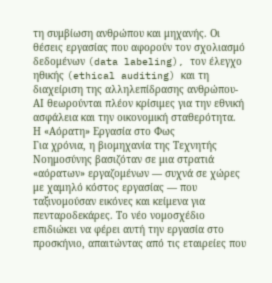τη συμβίωση ανθρώπου και μηχανής. Οι θέσεις εργασίας που αφορούν τον σχολιασμό δεδομένων (data labeling), τον έλεγχο ηθικής (ethical auditing) και τη διαχείριση της αλληλεπίδρασης ανθρώπου-ΑΙ θεωρούνται πλέον κρίσιμες για την εθνική ασφάλεια και την οικονομική σταθερότητα.
Η «Αόρατη» Εργασία στο Φως
Για χρόνια, η βιομηχανία της Τεχνητής Νοημοσύνης βασιζόταν σε μια στρατιά «αόρατων» εργαζομένων — συχνά σε χώρες με χαμηλό κόστος εργασίας — που ταξινομούσαν εικόνες και κείμενα για πενταροδεκάρες. Το νέο νομοσχέδιο επιδιώκει να φέρει αυτή την εργασία στο προσκήνιο, απαιτώντας από τις εταιρείες που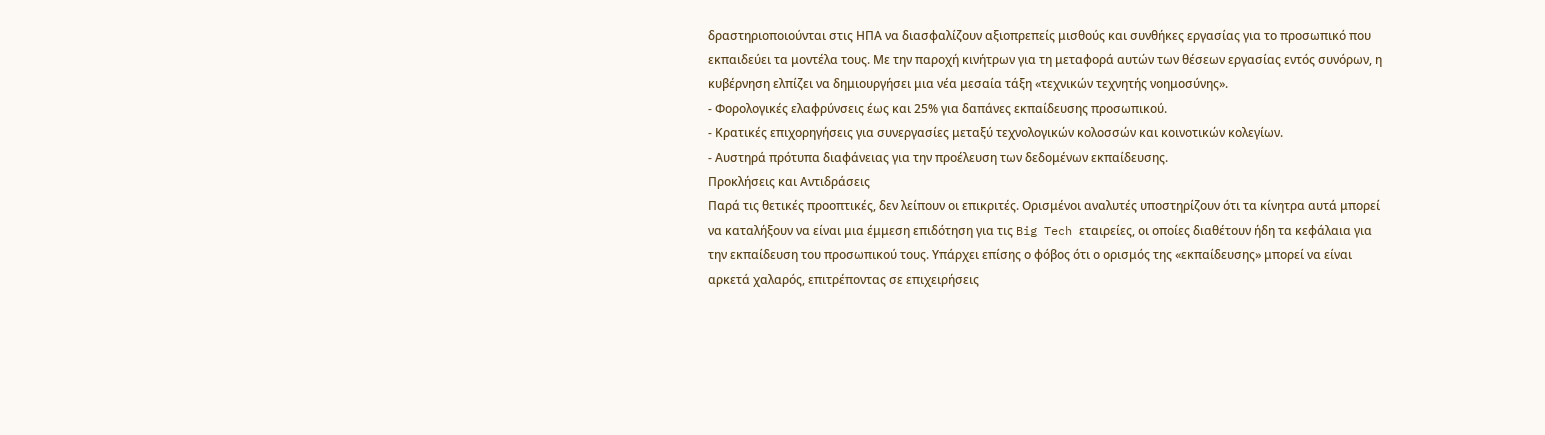δραστηριοποιούνται στις ΗΠΑ να διασφαλίζουν αξιοπρεπείς μισθούς και συνθήκες εργασίας για το προσωπικό που εκπαιδεύει τα μοντέλα τους. Με την παροχή κινήτρων για τη μεταφορά αυτών των θέσεων εργασίας εντός συνόρων, η κυβέρνηση ελπίζει να δημιουργήσει μια νέα μεσαία τάξη «τεχνικών τεχνητής νοημοσύνης».
- Φορολογικές ελαφρύνσεις έως και 25% για δαπάνες εκπαίδευσης προσωπικού.
- Κρατικές επιχορηγήσεις για συνεργασίες μεταξύ τεχνολογικών κολοσσών και κοινοτικών κολεγίων.
- Αυστηρά πρότυπα διαφάνειας για την προέλευση των δεδομένων εκπαίδευσης.
Προκλήσεις και Αντιδράσεις
Παρά τις θετικές προοπτικές, δεν λείπουν οι επικριτές. Ορισμένοι αναλυτές υποστηρίζουν ότι τα κίνητρα αυτά μπορεί να καταλήξουν να είναι μια έμμεση επιδότηση για τις Big Tech εταιρείες, οι οποίες διαθέτουν ήδη τα κεφάλαια για την εκπαίδευση του προσωπικού τους. Υπάρχει επίσης ο φόβος ότι ο ορισμός της «εκπαίδευσης» μπορεί να είναι αρκετά χαλαρός, επιτρέποντας σε επιχειρήσεις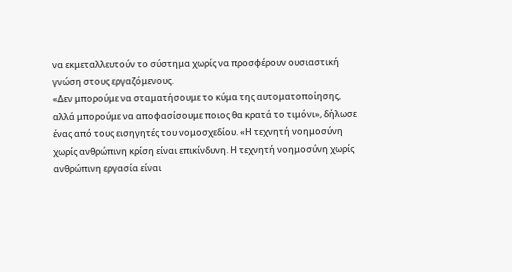να εκμεταλλευτούν το σύστημα χωρίς να προσφέρουν ουσιαστική γνώση στους εργαζόμενους.
«Δεν μπορούμε να σταματήσουμε το κύμα της αυτοματοποίησης, αλλά μπορούμε να αποφασίσουμε ποιος θα κρατά το τιμόνι», δήλωσε ένας από τους εισηγητές του νομοσχεδίου. «Η τεχνητή νοημοσύνη χωρίς ανθρώπινη κρίση είναι επικίνδυνη. Η τεχνητή νοημοσύνη χωρίς ανθρώπινη εργασία είναι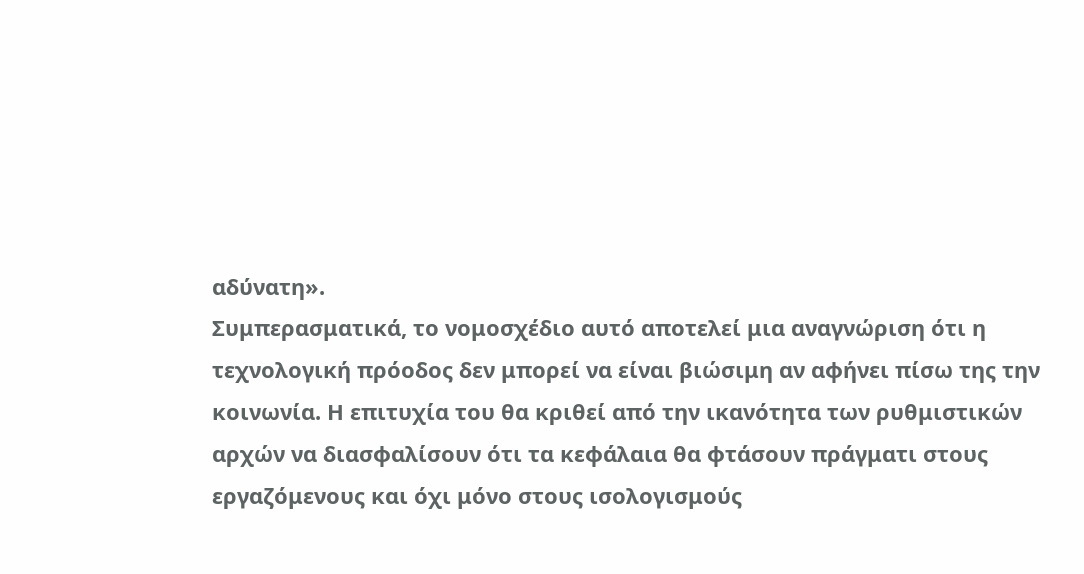αδύνατη».
Συμπερασματικά, το νομοσχέδιο αυτό αποτελεί μια αναγνώριση ότι η τεχνολογική πρόοδος δεν μπορεί να είναι βιώσιμη αν αφήνει πίσω της την κοινωνία. Η επιτυχία του θα κριθεί από την ικανότητα των ρυθμιστικών αρχών να διασφαλίσουν ότι τα κεφάλαια θα φτάσουν πράγματι στους εργαζόμενους και όχι μόνο στους ισολογισμούς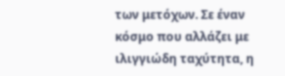των μετόχων. Σε έναν κόσμο που αλλάζει με ιλιγγιώδη ταχύτητα, η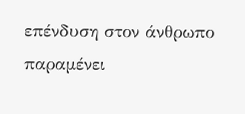επένδυση στον άνθρωπο παραμένει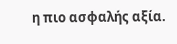η πιο ασφαλής αξία.